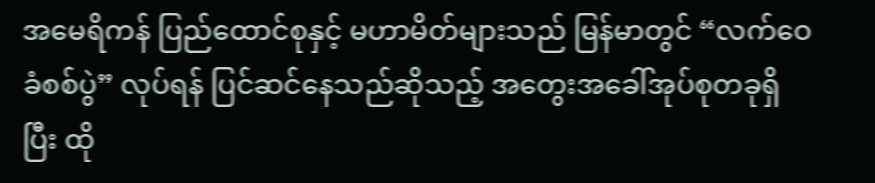အမေရိကန် ပြည်ထောင်စုနှင့် မဟာမိတ်များသည် မြန်မာတွင် “လက်ဝေခံစစ်ပွဲ” လုပ်ရန် ပြင်ဆင်နေသည်ဆိုသည့် အတွေးအခေါ်အုပ်စုတခုရှိပြီး ထို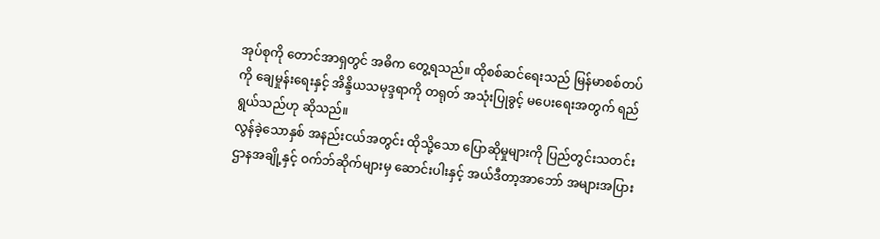အုပ်စုကို တောင်အာရှတွင် အဓိက တွေ့ရသည်။ ထိုစစ်ဆင်ရေးသည် မြန်မာစစ်တပ်ကို ချေမှုန်းရေးနှင့် အိန္ဒိယသမုဒ္ဒရာကို တရုတ် အသုံးပြုခွင့် မပေးရေးအတွက် ရည်ရွယ်သည်ဟု ဆိုသည်။
လွန်ခဲ့သောနှစ် အနည်းငယ်အတွင်း ထိုသို့သော ပြောဆိုမှုများကို ပြည်တွင်းသတင်းဌာနအချို့နှင့် ဝက်ဘ်ဆိုက်များမှ ဆောင်းပါးနှင့် အယ်ဒီတာ့အာဘော် အများအပြား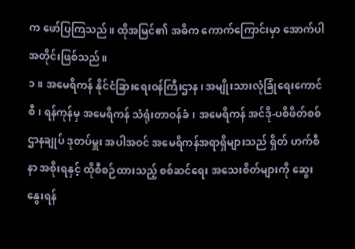က ဖော်ပြကြသည်။ ထိုအမြင်၏ အဓိက ကောက်ကြောင်းမှာ အောက်ပါအတိုင်းဖြစ်သည်။
၁။ အမေရိကန် နိုင်ငံခြားရေးဝန်ကြီးဌာန၊ အမျိုးသားလုံခြုံရေးကောင်စီ၊ ရန်ကုန်မှ အမေရိကန် သံရုံးတာဝန်ခံ၊ အမေရိကန် အင်ဒို-ပစိဖိတ်စစ်ဌာနချုပ် ဒုတပ်မှူး အပါအဝင် အမေရိကန်အရာရှိများသည် ရှိတ် ဟက်စီနာ အစိုးရနှင့် ထိုစီစဉ်ထားသည့် စစ်ဆင်ရေး အသေးစိတ်များကို ဆွေးနွေးရန်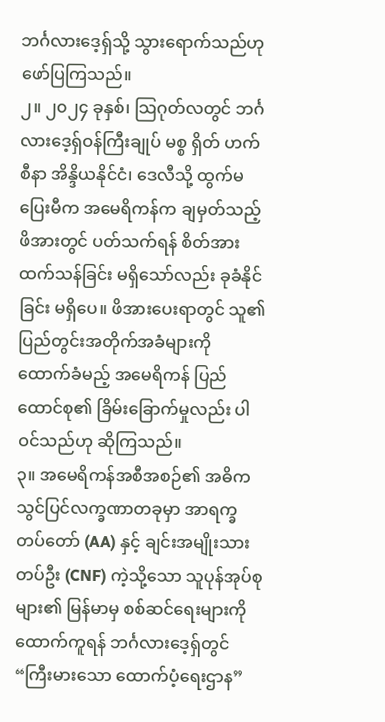ဘင်္ဂလားဒေ့ရှ်သို့ သွားရောက်သည်ဟု ဖော်ပြကြသည်။
၂။ ၂၀၂၄ ခုနှစ်၊ သြဂုတ်လတွင် ဘင်္ဂလားဒေ့ရှ်ဝန်ကြီးချုပ် မစ္စ ရှိတ် ဟက်စီနာ အိန္ဒိယနိုင်ငံ၊ ဒေလီသို့ ထွက်မပြေးမီက အမေရိကန်က ချမှတ်သည့် ဖိအားတွင် ပတ်သက်ရန် စိတ်အားထက်သန်ခြင်း မရှိသော်လည်း ခုခံနိုင်ခြင်း မရှိပေ။ ဖိအားပေးရာတွင် သူ၏ ပြည်တွင်းအတိုက်အခံများကို ထောက်ခံမည့် အမေရိကန် ပြည်ထောင်စု၏ ခြိမ်းခြောက်မှုလည်း ပါဝင်သည်ဟု ဆိုကြသည်။
၃။ အမေရိကန်အစီအစဉ်၏ အဓိက သွင်ပြင်လက္ခဏာတခုမှာ အာရက္ခတပ်တော် (AA) နှင့် ချင်းအမျိုးသားတပ်ဦး (CNF) ကဲ့သို့သော သူပုန်အုပ်စုများ၏ မြန်မာမှ စစ်ဆင်ရေးများကို ထောက်ကူရန် ဘင်္ဂလားဒေ့ရှ်တွင် “ကြီးမားသော ထောက်ပံ့ရေးဌာန”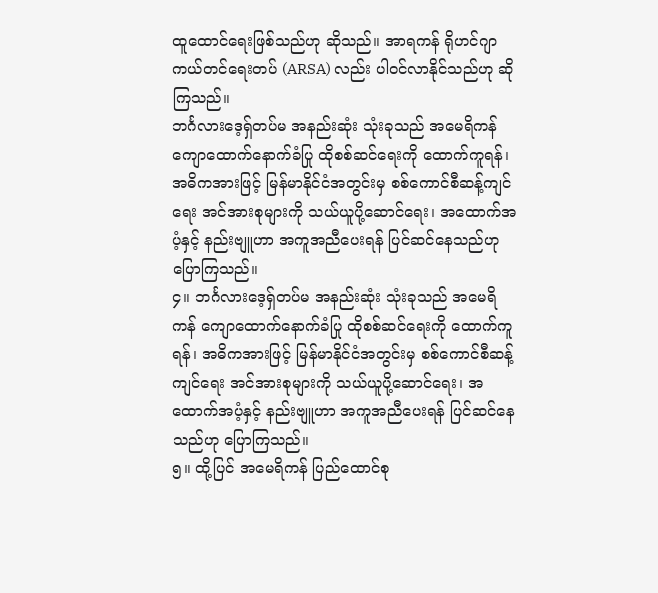ထူထောင်ရေးဖြစ်သည်ဟု ဆိုသည်။ အာရကန် ရိုဟင်ဂျာ ကယ်တင်ရေးတပ် (ARSA) လည်း ပါဝင်လာနိုင်သည်ဟု ဆိုကြသည်။
ဘင်္ဂလားဒေ့ရှ်တပ်မ အနည်းဆုံး သုံးခုသည် အမေရိကန် ကျောထောက်နောက်ခံပြု ထိုစစ်ဆင်ရေးကို ထောက်ကူရန်၊ အဓိကအားဖြင့် မြန်မာနိုင်ငံအတွင်းမှ စစ်ကောင်စီဆန့်ကျင်ရေး အင်အားစုများကို သယ်ယူပို့ဆောင်ရေး၊ အထောက်အပံ့နှင့် နည်းဗျူဟာ အကူအညီပေးရန် ပြင်ဆင်နေသည်ဟု ပြောကြသည်။
၄။ ဘင်္ဂလားဒေ့ရှ်တပ်မ အနည်းဆုံး သုံးခုသည် အမေရိကန် ကျောထောက်နောက်ခံပြု ထိုစစ်ဆင်ရေးကို ထောက်ကူရန်၊ အဓိကအားဖြင့် မြန်မာနိုင်ငံအတွင်းမှ စစ်ကောင်စီဆန့်ကျင်ရေး အင်အားစုများကို သယ်ယူပို့ဆောင်ရေး၊ အထောက်အပံ့နှင့် နည်းဗျူဟာ အကူအညီပေးရန် ပြင်ဆင်နေသည်ဟု ပြောကြသည်။
၅။ ထို့ပြင် အမေရိကန် ပြည်ထောင်စု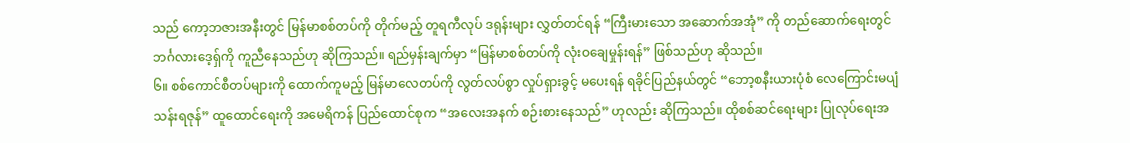သည် ကော့ဘဇားအနီးတွင် မြန်မာစစ်တပ်ကို တိုက်မည့် တူရကီလုပ် ဒရုန်းများ လွှတ်တင်ရန် “ကြီးမားသော အဆောက်အအုံ” ကို တည်ဆောက်ရေးတွင် ဘင်္ဂလားဒေ့ရှ်ကို ကူညီနေသည်ဟု ဆိုကြသည်။ ရည်မှန်းချက်မှာ “မြန်မာစစ်တပ်ကို လုံးဝချေမှုန်းရန်” ဖြစ်သည်ဟု ဆိုသည်။
၆။ စစ်ကောင်စီတပ်များကို ထောက်ကူမည့် မြန်မာလေတပ်ကို လွတ်လပ်စွာ လှုပ်ရှားခွင့် မပေးရန် ရခိုင်ပြည်နယ်တွင် “ဘော့စနီးယားပုံစံ လေကြောင်းမပျံသန်းရဇုန်” ထူထောင်ရေးကို အမေရိကန် ပြည်ထောင်စုက “အလေးအနက် စဉ်းစားနေသည်” ဟုလည်း ဆိုကြသည်။ ထိုစစ်ဆင်ရေးများ ပြုလုပ်ရေးအ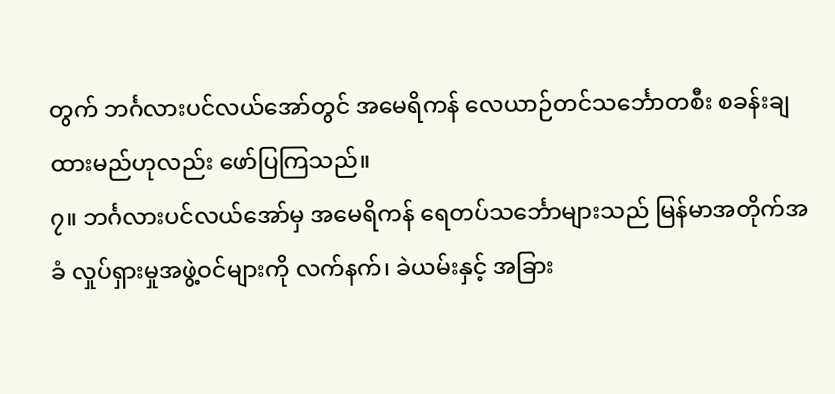တွက် ဘင်္ဂလားပင်လယ်အော်တွင် အမေရိကန် လေယာဉ်တင်သင်္ဘောတစီး စခန်းချထားမည်ဟုလည်း ဖော်ပြကြသည်။
၇။ ဘင်္ဂလားပင်လယ်အော်မှ အမေရိကန် ရေတပ်သင်္ဘောများသည် မြန်မာအတိုက်အခံ လှုပ်ရှားမှုအဖွဲ့ဝင်များကို လက်နက်၊ ခဲယမ်းနှင့် အခြား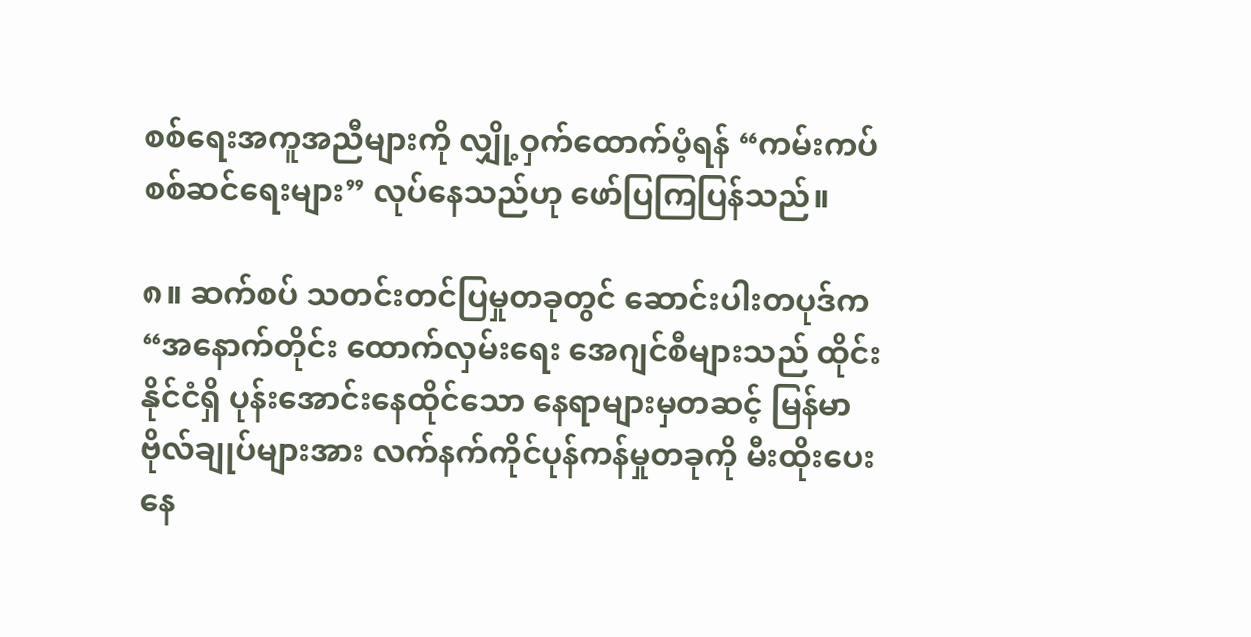စစ်ရေးအကူအညီများကို လျှို့ဝှက်ထောက်ပံ့ရန် “ကမ်းကပ် စစ်ဆင်ရေးများ” လုပ်နေသည်ဟု ဖော်ပြကြပြန်သည်။

၈။ ဆက်စပ် သတင်းတင်ပြမှုတခုတွင် ဆောင်းပါးတပုဒ်က “အနောက်တိုင်း ထောက်လှမ်းရေး အေဂျင်စီများသည် ထိုင်းနိုင်ငံရှိ ပုန်းအောင်းနေထိုင်သော နေရာများမှတဆင့် မြန်မာဗိုလ်ချုပ်များအား လက်နက်ကိုင်ပုန်ကန်မှုတခုကို မီးထိုးပေးနေ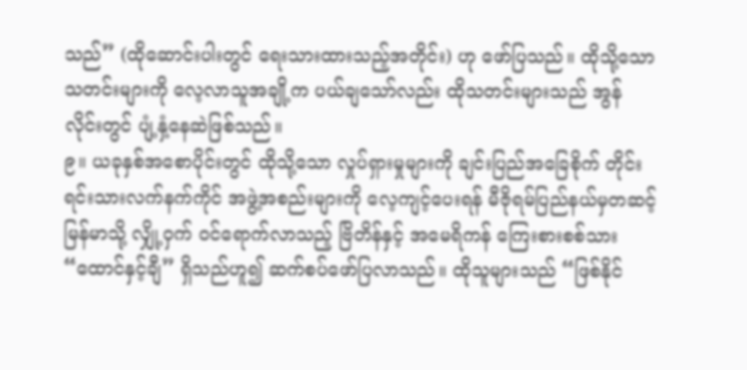သည်” (ထိုဆောင်းပါးတွင် ရေးသားထားသည့်အတိုင်း) ဟု ဖော်ပြသည်။ ထိုသို့သော သတင်းများကို လေ့လာသူအချို့က ပယ်ချသော်လည်း ထိုသတင်းများသည် အွန်လိုင်းတွင် ပျံ့နှံ့နေဆဲဖြစ်သည်။
၉။ ယခုနှစ်အစောပိုင်းတွင် ထိုသို့သော လှုပ်ရှားမှုများကို ချင်းပြည်အခြေစိုက် တိုင်းရင်းသားလက်နက်ကိုင် အဖွဲ့အစည်းများကို လေ့ကျင့်ပေးရန် မီဇိုရမ်ပြည်နယ်မှတဆင့် မြန်မာသို့ လျှို့ဝှက် ဝင်ရောက်လာသည့် ဗြိတိန်နှင့် အမေရိကန် ကြေးစားစစ်သား “ထောင်နှင့်ချီ” ရှိသည်ဟူ၍ ဆက်စပ်ဖော်ပြလာသည်။ ထိုသူများသည် “ဖြစ်နိုင်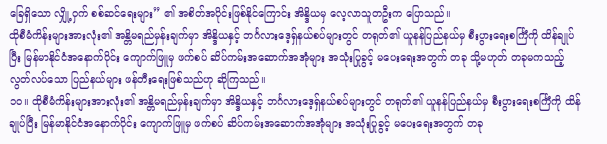ခြေရှိသော လျှို့ဝှက် စစ်ဆင်ရေးများ” ၏ အစိတ်အပိုင်းဖြစ်နိုင်ကြောင်း အိန္ဒိယမှ လေ့လာသူတဦးက ပြောသည်။
ထိုစီမံကိန်းများအားလုံး၏ အန္တိမရည်မှန်းချက်မှာ အိန္ဒိယနှင့် ဘင်္ဂလားဒေ့ရှ်နယ်စပ်များတွင် တရုတ်၏ ယူနန်ပြည်နယ်မှ စီးပွားရေးစင်္ကြံကို ထိန်ချုပ်ပြီး မြန်မာနိုင်ငံအနောက်ပိုင်း ကျောက်ဖြူမှ ဖက်စပ် ဆိပ်ကမ်းအဆောက်အအုံများ အသုံးပြုခွင့် မပေးရေးအတွက် တခု သို့မဟုတ် တခုမကသည့် လွတ်လပ်သော ပြည်နယ်များ ဖန်တီးရေးဖြစ်သည်ဟု ဆိုကြသည်။
၁၀။ ထိုစီမံကိန်းများအားလုံး၏ အန္တိမရည်မှန်းချက်မှာ အိန္ဒိယနှင့် ဘင်္ဂလားဒေ့ရှ်နယ်စပ်များတွင် တရုတ်၏ ယူနန်ပြည်နယ်မှ စီးပွားရေးစင်္ကြံကို ထိန်ချုပ်ပြီး မြန်မာနိုင်ငံအနောက်ပိုင်း ကျောက်ဖြူမှ ဖက်စပ် ဆိပ်ကမ်းအဆောက်အအုံများ အသုံးပြုခွင့် မပေးရေးအတွက် တခု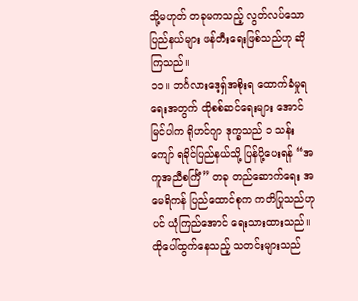သို့မဟုတ် တခုမကသည့် လွတ်လပ်သော ပြည်နယ်များ ဖန်တီးရေးဖြစ်သည်ဟု ဆိုကြသည်။
၁၁။ ဘင်္ဂလားဒေ့ရှ်အစိုးရ ထောက်ခံမှုရရေးအတွက် ထိုစစ်ဆင်ရေးများ အောင်မြင်ပါက ရိုဟင်ဂျာ ဒုက္ခသည် ၁ သန်းကျော် ရခိုင်ပြည်နယ်သို့ ပြန်ပို့ပေးရန် “အကူအညီစင်္ကြံ” တခု တည်ဆောက်ရေး အမေရိကန် ပြည်ထောင်စုက ကတိပြုသည်ဟုပင် ယုံကြည်အောင် ရေးသားထားသည်။
ထိုပေါ်ထွက်နေသည့် သတင်းများသည်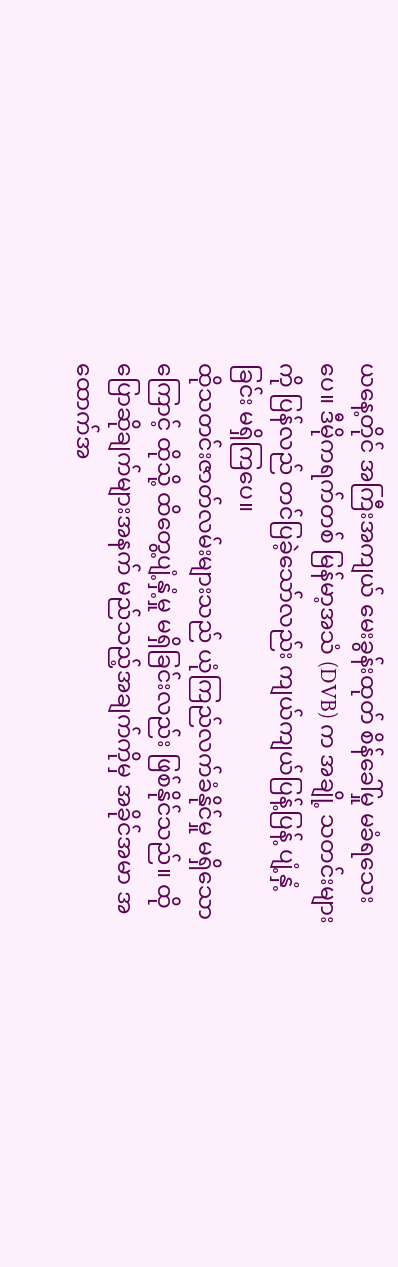ယနေ့တိုင် အကြီးအကျယ် မေးခွန်းထုတ် စိန်ခေါ်မှု မခံရသေးပေ။ ဒီမိုကရက်တစ် မြန်မာ့အသံ (DVB) က အချို့ သတင်းများကို ပြန်လည် တင်ပြခဲ့သော်လည်း ကျယ်ကျယ်ပြန့်ပြန့် ပျံ့နှံ့ခြင်း မရှိကြပေ။
ထိုသတင်းဇာတ်လမ်းများသည် ယုံကြည်လက်ခံနိုင်မှု မရှိသောကြောင့် ထိုသို့ ထိတွေ့ပျံ့နှံ့မှု မရှိခြင်းလည်း ဖြစ်နိုင်သည်။ ထိုပြောဆိုချက်များအနက် မည်သည့်အချက်ကိုမှ အခိုင်အမာ အထောက်အ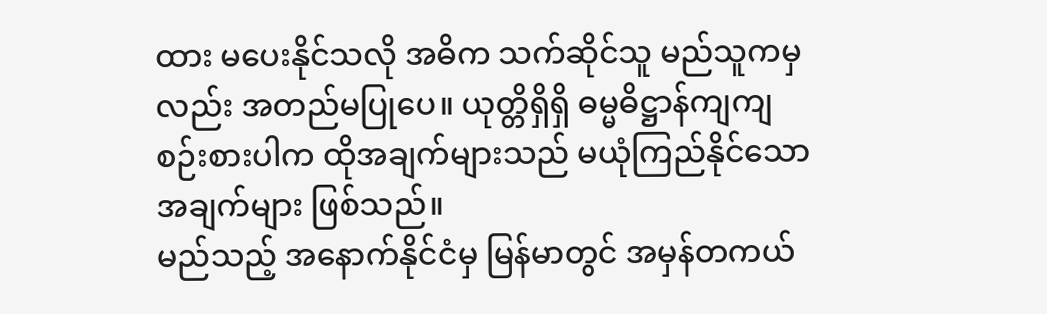ထား မပေးနိုင်သလို အဓိက သက်ဆိုင်သူ မည်သူကမှလည်း အတည်မပြုပေ။ ယုတ္တိရှိရှိ ဓမ္မဓိဋ္ဌာန်ကျကျ စဉ်းစားပါက ထိုအချက်များသည် မယုံကြည်နိုင်သောအချက်များ ဖြစ်သည်။
မည်သည့် အနောက်နိုင်ငံမှ မြန်မာတွင် အမှန်တကယ်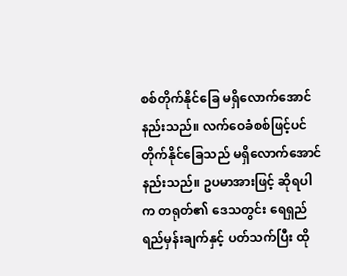စစ်တိုက်နိုင်ခြေ မရှိလောက်အောင် နည်းသည်။ လက်ဝေခံစစ်ဖြင့်ပင် တိုက်နိုင်ခြေသည် မရှိလောက်အောင် နည်းသည်။ ဥပမာအားဖြင့် ဆိုရပါက တရုတ်၏ ဒေသတွင်း ရေရှည်ရည်မှန်းချက်နှင့် ပတ်သက်ပြီး ထို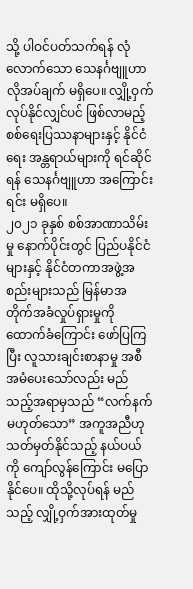သို့ ပါဝင်ပတ်သက်ရန် လုံလောက်သော သေနင်္ဂဗျူဟာ လိုအပ်ချက် မရှိပေ။ လျှို့ဝှက်လုပ်နိုင်လျှင်ပင် ဖြစ်လာမည့် စစ်ရေးပြဿနာများနှင့် နိုင်ငံရေး အန္တရာယ်များကို ရင်ဆိုင်ရန် သေနင်္ဂဗျူဟာ အကြောင်းရင်း မရှိပေ။
၂၀၂၁ ခုနှစ် စစ်အာဏာသိမ်းမှု နောက်ပိုင်းတွင် ပြည်ပနိုင်ငံများနှင့် နိုင်ငံတကာအဖွဲ့အစည်းများသည် မြန်မာအတိုက်အခံလှုပ်ရှားမှုကို ထောက်ခံကြောင်း ဖော်ပြကြပြီး လူသားချင်းစာနာမှု အစီအမံပေးသော်လည်း မည်သည့်အရာမှသည် “လက်နက် မဟုတ်သော” အကူအညီဟု သတ်မှတ်နိုင်သည့် နယ်ပယ်ကို ကျော်လွန်ကြောင်း မပြောနိုင်ပေ။ ထိုသို့လုပ်ရန် မည်သည့် လျှို့ဝှက်အားထုတ်မှု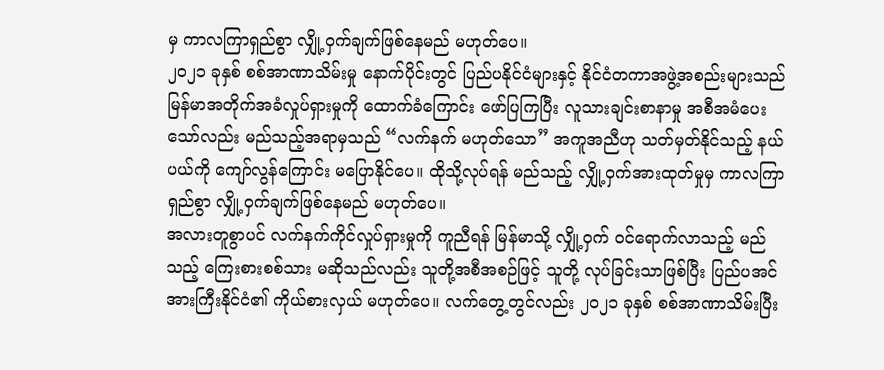မှ ကာလကြာရှည်စွာ လျှို့ဝှက်ချက်ဖြစ်နေမည် မဟုတ်ပေ။
၂၀၂၁ ခုနှစ် စစ်အာဏာသိမ်းမှု နောက်ပိုင်းတွင် ပြည်ပနိုင်ငံများနှင့် နိုင်ငံတကာအဖွဲ့အစည်းများသည် မြန်မာအတိုက်အခံလှုပ်ရှားမှုကို ထောက်ခံကြောင်း ဖော်ပြကြပြီး လူသားချင်းစာနာမှု အစီအမံပေးသော်လည်း မည်သည့်အရာမှသည် “လက်နက် မဟုတ်သော” အကူအညီဟု သတ်မှတ်နိုင်သည့် နယ်ပယ်ကို ကျော်လွန်ကြောင်း မပြောနိုင်ပေ။ ထိုသို့လုပ်ရန် မည်သည့် လျှို့ဝှက်အားထုတ်မှုမှ ကာလကြာရှည်စွာ လျှို့ဝှက်ချက်ဖြစ်နေမည် မဟုတ်ပေ။
အလားတူစွာပင် လက်နက်ကိုင်လှုပ်ရှားမှုကို ကူညီရန် မြန်မာသို့ လျှို့ဝှက် ဝင်ရောက်လာသည့် မည်သည့် ကြေးစားစစ်သား မဆိုသည်လည်း သူတို့အစီအစဉ်ဖြင့် သူတို့ လုပ်ခြင်းသာဖြစ်ပြီး ပြည်ပအင်အားကြီးနိုင်ငံ၏ ကိုယ်စားလှယ် မဟုတ်ပေ။ လက်တွေ့တွင်လည်း ၂၀၂၁ ခုနှစ် စစ်အာဏာသိမ်းပြီး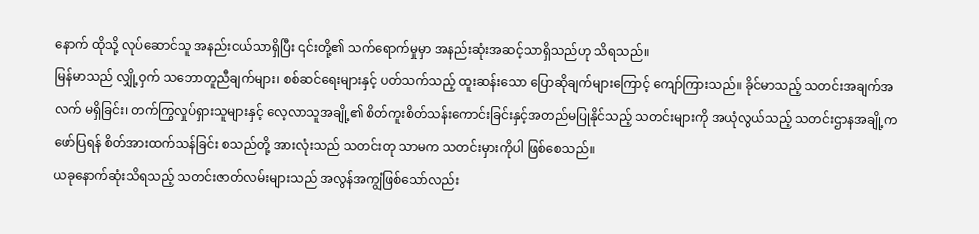နောက် ထိုသို့ လုပ်ဆောင်သူ အနည်းငယ်သာရှိပြီး ၎င်းတို့၏ သက်ရောက်မှုမှာ အနည်းဆုံးအဆင့်သာရှိသည်ဟု သိရသည်။
မြန်မာသည် လျှို့ဝှက် သဘောတူညီချက်များ၊ စစ်ဆင်ရေးများနှင့် ပတ်သက်သည့် ထူးဆန်းသော ပြောဆိုချက်များကြောင့် ကျော်ကြားသည်။ ခိုင်မာသည့် သတင်းအချက်အလက် မရှိခြင်း၊ တက်ကြွလှုပ်ရှားသူများနှင့် လေ့လာသူအချို့၏ စိတ်ကူးစိတ်သန်းကောင်းခြင်းနှင့်အတည်မပြုနိုင်သည့် သတင်းများကို အယုံလွယ်သည့် သတင်းဌာနအချို့က ဖော်ပြရန် စိတ်အားထက်သန်ခြင်း စသည်တို့ အားလုံးသည် သတင်းတု သာမက သတင်းမှားကိုပါ ဖြစ်စေသည်။
ယခုနောက်ဆုံးသိရသည့် သတင်းဇာတ်လမ်းများသည် အလွန်အကျွံဖြစ်သော်လည်း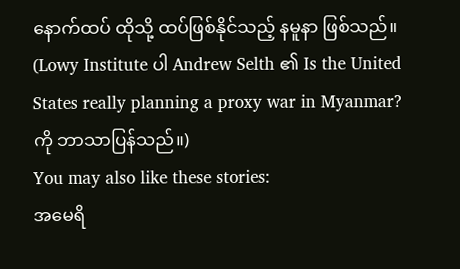နောက်ထပ် ထိုသို့ ထပ်ဖြစ်နိုင်သည့် နမူနာ ဖြစ်သည်။
(Lowy Institute ပါ Andrew Selth ၏ Is the United States really planning a proxy war in Myanmar? ကို ဘာသာပြန်သည်။)
You may also like these stories:
အမေရိ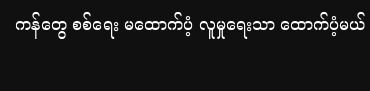ကန်တွေ စစ်ရေး မထောက်ပံ့ လူမှုရေးသာ ထောက်ပံ့မယ်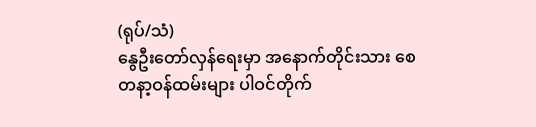(ရုပ်/သံ)
နွေဦးတော်လှန်ရေးမှာ အနောက်တိုင်းသား စေတနာ့ဝန်ထမ်းများ ပါဝင်တိုက်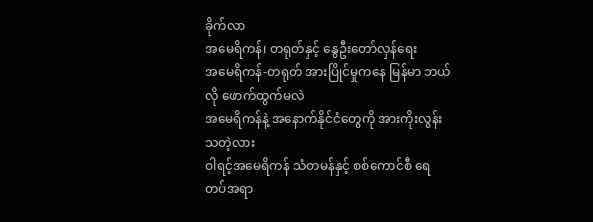ခိုက်လာ
အမေရိကန်၊ တရုတ်နှင့် နွေဦးတော်လှန်ရေး
အမေရိကန်-တရုတ် အားပြိုင်မှုကနေ မြန်မာ ဘယ်လို ဖောက်ထွက်မလဲ
အမေရိကန်နဲ့ အနောက်နိုင်ငံတွေကို အားကိုးလွန်းသတဲ့လား
ဝါရင့်အမေရိကန် သံတမန်နှင့် စစ်ကောင်စီ ရေတပ်အရာ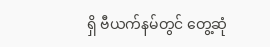ရှိ ဗီယက်နမ်တွင် တွေ့ဆုံ